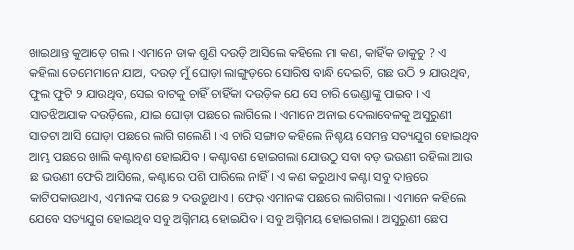ଖାଇଥାନ୍ତ କୁଆଡ଼େ ଗଲ । ଏମାନେ ଡାକ ଶୁଣି ଦଉଡ଼ି ଆସିଲେ କହିଲେ ମା କଣ, କାହିଁକ ଡାକୁଚୁ ? ଏ କହିଲା ତେମେମାନେ ଯାଅ, ଦଉଡ଼ ମୁଁ ଘୋଡ଼ା ଲାଙ୍ଗୁଡ଼ରେ ସୋରିଷ ବାନ୍ଧି ଦେଇଚି, ଗଛ ଉଠି ୨ ଯାଉଥିବ, ଫୁଲ ଫୁଟି ୨ ଯାଉଥିବ, ସେଇ ବାଟକୁ ଚାହିଁ ଚାହିଁକା ଦଉଡ଼ିକ ଯେ ସେ ଚାରି ଭେଣ୍ଡାଙ୍କୁ ପାଇବ । ଏ ସାତଝିଅଯାକ ଦଉଡ଼ିଲେ, ଯାଇ ଘୋଡ଼ା ପଛରେ ଲାଗିଲେ । ଏମାନେ ଅନାଇ ଦେଲାବେଳକୁ ଅସୁରୁଣୀ ସାତଟା ଆସି ଘୋଡ଼ା ପଛରେ ଲାଗି ଗଲେଣି । ଏ ଚାରି ସଙ୍ଗାତ କହିଲେ ନିଶ୍ଚୟ ସେମନ୍ତ ସତ୍ୟଯୁଗ ହୋଇଥିବ ଆମ୍ଭ ପଛରେ ଖାଲି କଣ୍ଟାବଣ ହୋଇଯିବ । କଣ୍ଟାବଣ ହୋଇଗଲା ଯୋଉଠୁ ସବା ବଡ଼ ଭଉଣୀ ରହିଲା ଆଉ ଛ ଭଉଣୀ ଫେରି ଆସିଲେ, କଣ୍ଟାରେ ପଶି ପାରିଲେ ନାହିଁ । ଏ କଣ କରୁଥାଏ କଣ୍ଟା ସବୁ ଦାନ୍ତରେ କାଟିପକାଉଥାଏ, ଏମାନଙ୍କ ପଛେ ୨ ଦଉଡ଼ୁଥାଏ । ଫେର୍ ଏମାନଙ୍କ ପଛରେ ଲାଗିଗଲା । ଏମାନେ କହିଲେ ଯେବେ ସତ୍ୟଯୁଗ ହୋଇଥିବ ସବୁ ଅଗ୍ନିମୟ ହୋଇଯିବ । ସବୁ ଅଗ୍ନିମୟ ହୋଇଗଲା । ଅସୁରୁଣୀ ଛେପ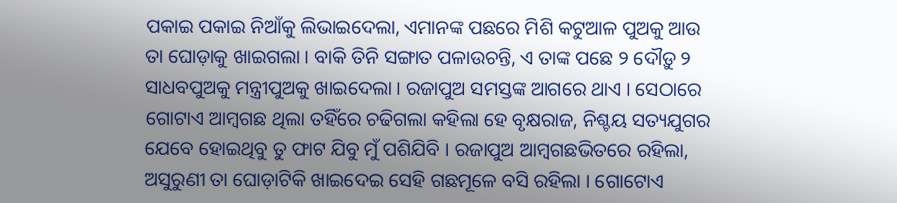ପକାଇ ପକାଇ ନିଆଁକୁ ଲିଭାଇଦେଲା, ଏମାନଙ୍କ ପଛରେ ମିଶି କଟୁଆଳ ପୁଅକୁ ଆଉ ତା ଘୋଡ଼ାକୁ ଖାଇଗଲା । ବାକି ତିନି ସଙ୍ଗାତ ପଳାଉଚନ୍ତି, ଏ ତାଙ୍କ ପଛେ ୨ ଦୌଡ଼ୁ ୨ ସାଧବପୁଅକୁ ମନ୍ତ୍ରୀପୁଅକୁ ଖାଇଦେଲା । ରଜାପୁଅ ସମସ୍ତଙ୍କ ଆଗରେ ଥାଏ । ସେଠାରେ ଗୋଟାଏ ଆମ୍ବଗଛ ଥିଲା ତହିଁରେ ଚଢିଗଲା କହିଲା ହେ ବୃକ୍ଷରାଜ, ନିଶ୍ଚୟ ସତ୍ୟଯୁଗର ଯେବେ ହୋଇଥିବୁ ତୁ ଫାଟ ଯିବୁ ମୁଁ ପଶିଯିବି । ରଜାପୁଅ ଆମ୍ବଗଛଭିତରେ ରହିଲା, ଅସୁରୁଣୀ ତା ଘୋଡ଼ାଟିକି ଖାଇଦେଇ ସେହି ଗଛମୂଳେ ବସି ରହିଲା । ଗୋଟୋଏ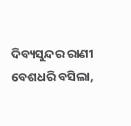ଦିବ୍ୟସୁନ୍ଦର ରାଣୀ ବେଶଧରି ବସିଲା,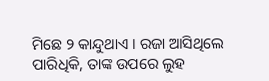ମିଛେ ୨ କାନ୍ଦୁଥାଏ । ରଜା ଆସିଥିଲେ ପାରିଧିକି, ତାଙ୍କ ଉପରେ ଲୁହ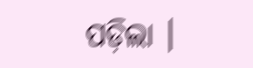ପଡ଼ିଲା ।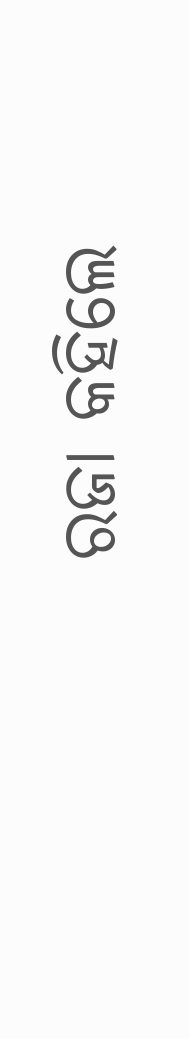ରଜା କହିଲେ